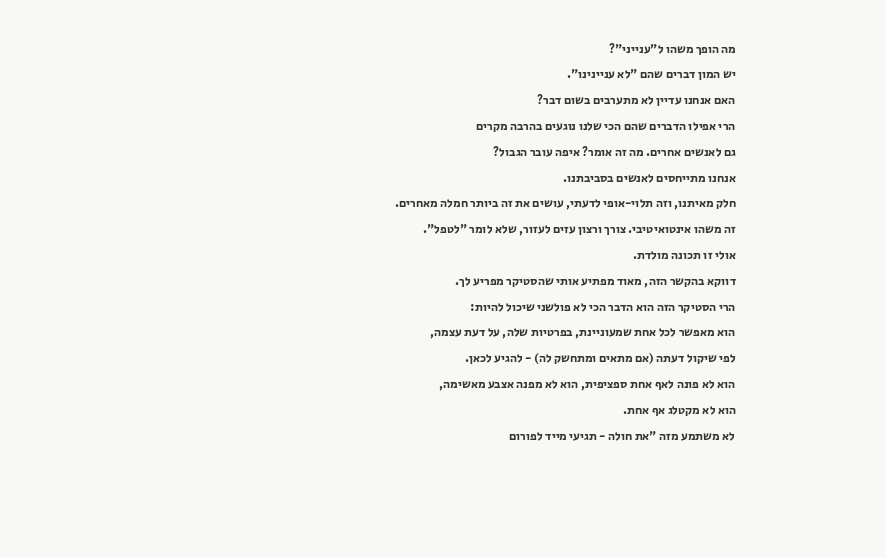מה הופך משהו ל"ענייני"?
יש המון דברים שהם "לא עניינינו".
האם אנחנו עדיין לא מתערבים בשום דבר?
הרי אפילו הדברים שהם הכי שלנו נוגעים בהרבה מקרים
גם לאנשים אחרים. מה זה אומר? איפה עובר הגבול?
אנחנו מתייחסים לאנשים בסביבתנו.
חלק מאיתנו, וזה תלוי-אופי לדעתי, עושים את זה ביותר חמלה מאחרים.
זה משהו אינטואיטיבי. צורך ורצון עזים לעזור, שלא לומר "לטפל".
אולי זו תכונה מולדת.
דווקא בהקשר הזה, מאוד מפתיע אותי שהסטיקר מפריע לך.
הרי הסטיקר הזה הוא הדבר הכי לא פולשני שיכול להיות:
הוא מאפשר לכל אחת שמעוניינת, בפרטיות שלה, על דעת עצמה,
לפי שיקול דעתה (אם מתאים ומתחשק לה) - להגיע לכאן.
הוא לא פונה לאף אחת ספציפית, הוא לא מפנה אצבע מאשימה,
הוא לא מקטלג אף אחת.
לא משתמע מזה "את חולה - תגיעי מייד לפורום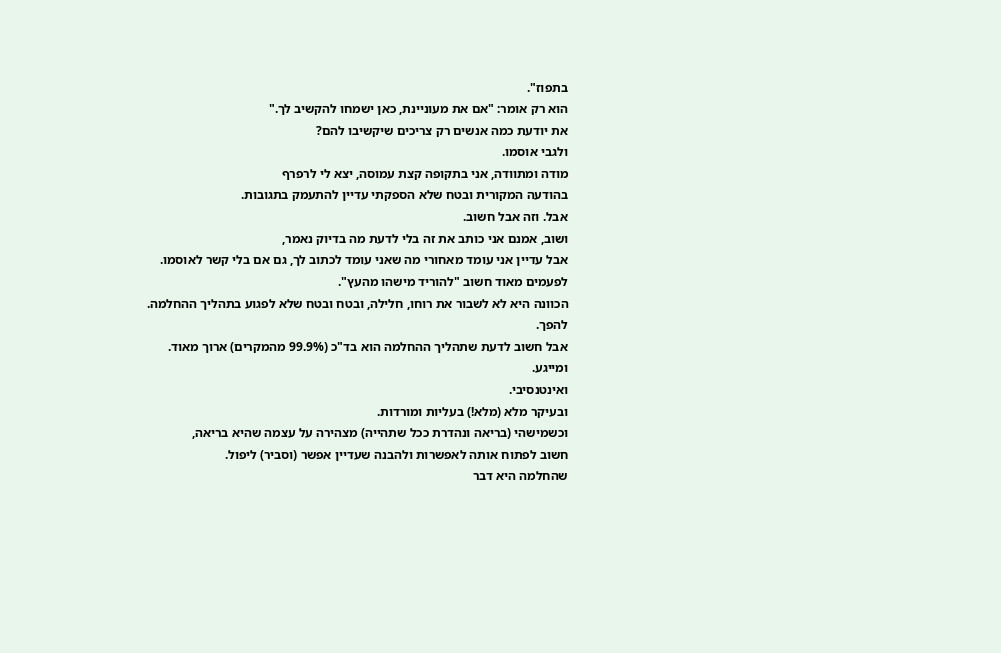בתפוז".
הוא רק אומר: "אם את מעוניינת, כאן ישמחו להקשיב לך."
את יודעת כמה אנשים רק צריכים שיקשיבו להם?
ולגבי אוסמו.
מודה ומתוודה, אני בתקופה קצת עמוסה, יצא לי לרפרף
בהודעה המקורית ובטח שלא הספקתי עדיין להתעמק בתגובות.
אבל. וזה אבל חשוב.
ושוב, אמנם אני כותב את זה בלי לדעת מה בדיוק נאמר,
אבל עדיין אני עומד מאחורי מה שאני עומד לכתוב לך, גם אם בלי קשר לאוסמו.
לפעמים מאוד חשוב "להוריד מישהו מהעץ".
הכוונה היא לא לשבור את רוחו, חלילה, ובטח ובטח שלא לפגוע בתהליך ההחלמה.
להפך.
אבל חשוב לדעת שתהליך ההחלמה הוא בד"כ (99.9% מהמקרים) ארוך מאוד.
ומייגע.
ואינטנסיבי.
ובעיקר מלא (מלא!) בעליות ומורדות.
וכשמישהי (בריאה ונהדרת ככל שתהייה) מצהירה על עצמה שהיא בריאה,
חשוב לפתוח אותה לאפשרות ולהבנה שעדיין אפשר (וסביר) ליפול.
שהחלמה היא דבר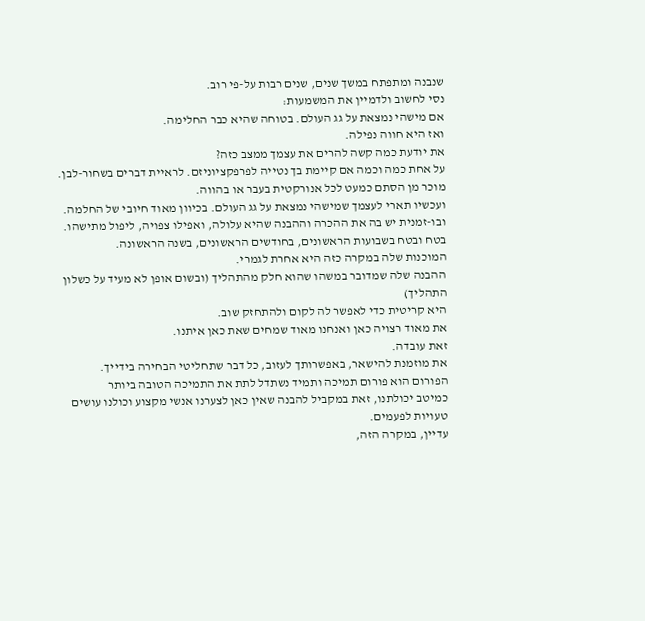שנבנה ומתפתח במשך שנים, שנים רבות על-פי רוב.
נסי לחשוב ולדמיין את המשמעות:
אם מישהי נמצאת על גג העולם. בטוחה שהיא כבר החלימה.
ואז היא חווה נפילה.
את יודעת כמה קשה להרים את עצמך ממצב כזה?
על אחת כמה וכמה אם קיימת בך נטייה לפרפקציוניזם. לראיית דברים בשחור-לבן.
מוכר מן הסתם כמעט לכל אנורקטית בעבר או בהווה.
ועכשיו תארי לעצמך שמישהי נמצאת על גג העולם. בכיוון מאוד חיובי של החלמה.
ובו-זמנית יש בה את ההכרה וההבנה שהיא עלולה, ואפילו צפויה, ליפול מתישהו.
בטח ובטח בשבועות הראשונים, בחודשים הראשונים, בשנה הראשונה.
המוכנות שלה במקרה כזה היא אחרת לגמרי.
ההבנה שלה שמדובר במשהו שהוא חלק מהתהליך (ובשום אופן לא מעיד על כשלון התהליך)
היא קריטית כדי לאפשר לה לקום ולהתחזק שוב.
את מאוד רצויה כאן ואנחנו מאוד שמחים שאת כאן איתנו.
זאת עובדה.
את מוזמנת להישאר, באפשרותך לעזוב, כל דבר שתחליטי הבחירה בידייך.
הפורום הוא פורום תמיכה ותמיד נשתדל לתת את התמיכה הטובה ביותר
כמיטב יכולתנו, זאת במקביל להבנה שאין כאן לצערנו אנשי מקצוע וכולנו עושים טעויות לפעמים.
עדיין, במקרה הזה,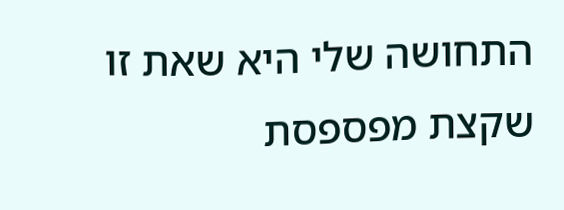התחושה שלי היא שאת זו שקצת מפספסת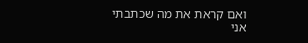ואם קראת את מה שכתבתי
אני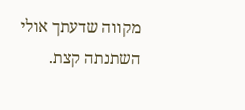מקווה שדעתך אולי השתנתה קצת.